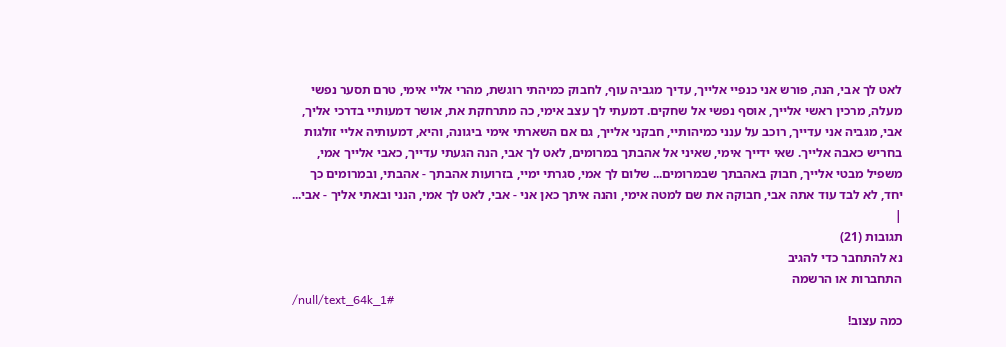לאט לך אבי, הנה, פורש אני כנפיי אלייך, עדיך מגביה עוף, לחבוק כמיהתי רוגשת, מהרי אליי אימי, טרם תסער נפשי מעלה, מרכין ראשי אלייך, אוסף נפשי אל שחקים. דמעתי לך עצב אימי, כה מתרחקת את, אושר דמעותיי בדרכי אליך, אבי, מגביה אני עדייך, רוכב על ענני כמיהותיי, חבקני אלייך, גם אם השארתי אימי ביגונה, והיא, דמעותיה אליי זולגות בחריש כאבה אלייך. שאי ידייך אימי, שאיני אל אהבתך במרומים, לאט לך אבי, הנה הגעתי עדייך, כאבי אלייך אמי, משפיל מבטי אלייך, חבוק באהבתך שבמרומים... שלום לך אמי, סגרתי ימיי, בזרועות אהבתך - אהבתי, ובמרומים כך יחד, לא לבד עוד אתה אבי, חבוקה את שם למטה אימי, והנה איתך כאן אני - אבי, לאט לך אמי, הנני ובאתי אליך - אבי...
|
תגובות (21)
נא להתחבר כדי להגיב
התחברות או הרשמה
/null/text_64k_1#
כמה עצוב!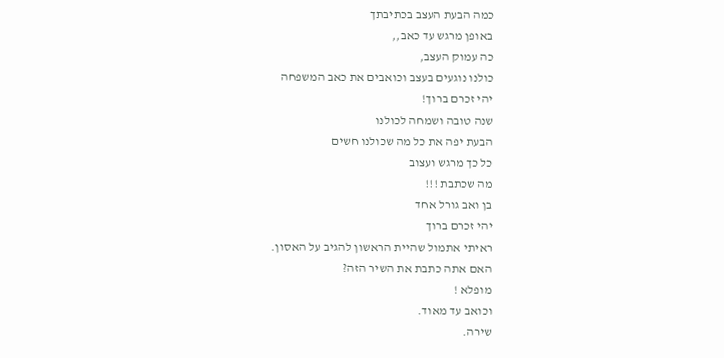כמה הבעת העצב בכתיבתך
באופן מרגש עד כאב,,
כה עמוק העצב,
כולנו נוגעים בעצב וכואבים את כאב המשפחה
יהי זכרם ברוך!
שנה טובה ושמחה לכולנו
הבעת יפה את כל מה שכולנו חשים
כל כך מרגש ועצוב
מה שכתבת !!!
בן ואב גורל אחד
יהי זכרם ברוך
ראיתי אתמול שהיית הראשון להגיב על האסון.
האם אתה כתבת את השיר הזה?
מופלא !
וכואב עד מאוד.
שירה.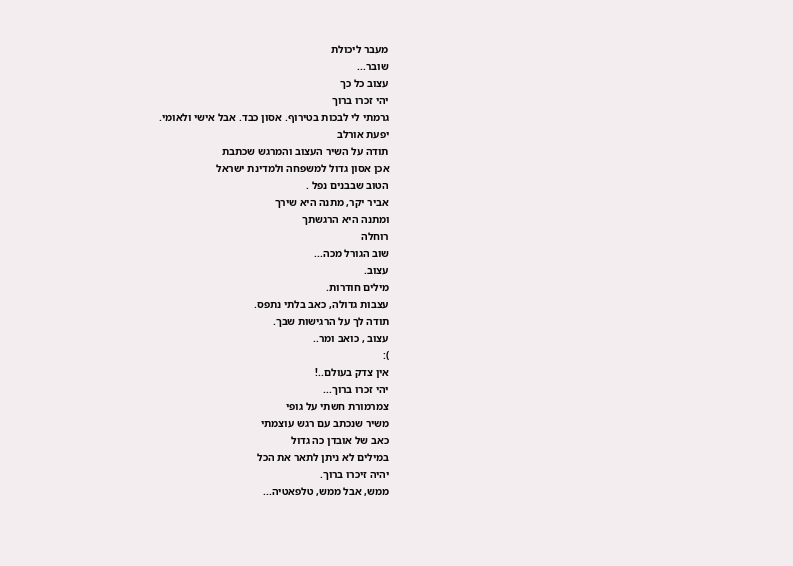מעבר ליכולת
שובר...
עצוב כל כך
יהי זכרו ברוך
גרמתי לי לבכות בטירוף. אסון כבד. אבל אישי ולאומי.
יפעת אורלב
תודה על השיר העצוב והמרגש שכתבת
אכן אסון גדול למשפחה ולמדינת ישראל
הטוב שבבנים נפל .
אביר יקר, מתנה היא שירך
ומתנה היא הרגשתך
רוחלה
שוב הגורל מכה...
עצוב.
מילים חודרות.
עצבות גדולה, כאב בלתי נתפס.
תודה לך על הרגישות שבך.
עצוב , כואב ומר..
):
אין צדק בעולם..!
יהי זכרו ברוך...
צמרמורת חשתי על גופי
משיר שנכתב עם רגש עוצמתי
כאב של אובדן כה גדול
במילים לא ניתן לתאר את הכל
יהיה זיכרו ברוך.
ממש, אבל ממש, טלפאטיה...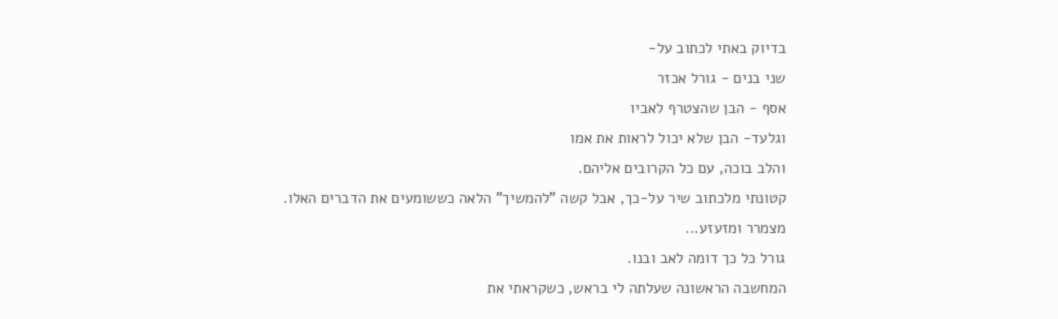בדיוק באתי לכתוב על-
שני בנים - גורל אכזר
אסף - הבן שהצטרף לאביו
וגלעד- הבן שלא יכול לראות את אמו
והלב בוכה, עם כל הקרובים אליהם.
קטונתי מלכתוב שיר על-כך, אבל קשה "להמשיך" הלאה כששומעים את הדברים האלו.
מצמרר ומזעזע...
גורל כל כך דומה לאב ובנו.
המחשבה הראשונה שעלתה לי בראש, כשקראתי את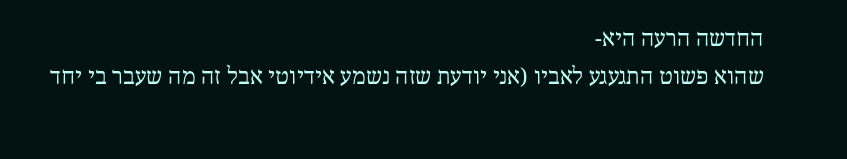החדשה הרעה היא-
שהוא פשוט התגעגע לאביו (אני יודעת שזה נשמע אידיוטי אבל זה מה שעבר בי יחד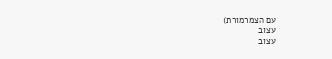עם הצמרמורת)
עצוב
עצוב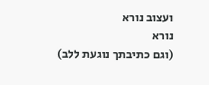ועצוב נורא
נורא
(וגם כתיבתך נוגעת ללב)